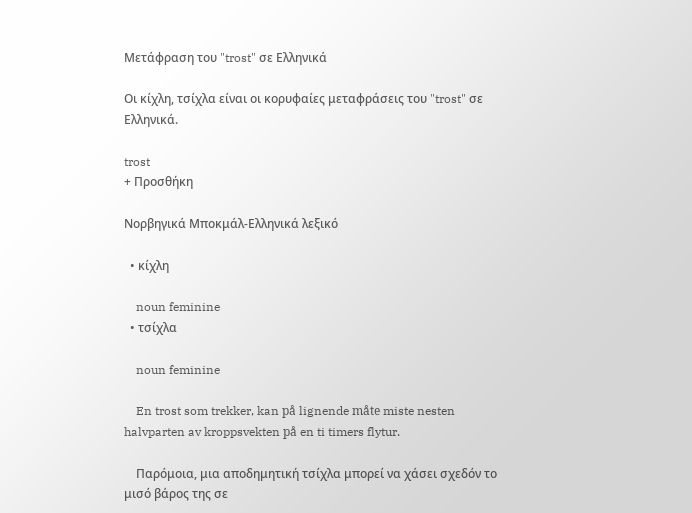Μετάφραση του "trost" σε Ελληνικά

Οι κίχλη, τσίχλα είναι οι κορυφαίες μεταφράσεις του "trost" σε Ελληνικά.

trost
+ Προσθήκη

Νορβηγικά Μποκμάλ-Ελληνικά λεξικό

  • κίχλη

    noun feminine
  • τσίχλα

    noun feminine

    En trost som trekker, kan på lignende måte miste nesten halvparten av kroppsvekten på en ti timers flytur.

    Παρόμοια, μια αποδημητική τσίχλα μπορεί να χάσει σχεδόν το μισό βάρος της σε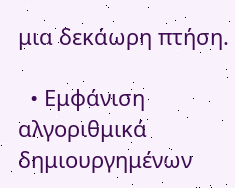μια δεκάωρη πτήση.

  • Εμφάνιση αλγοριθμικά δημιουργημένων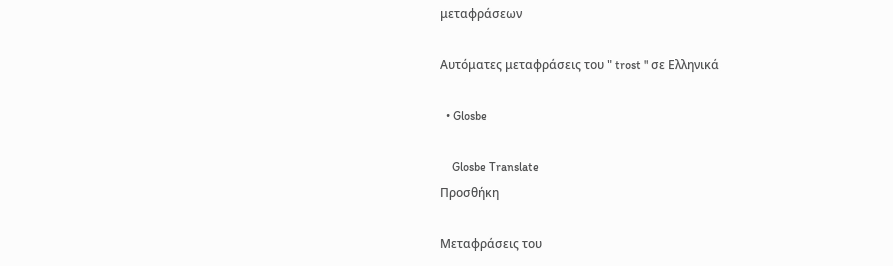μεταφράσεων

Αυτόματες μεταφράσεις του " trost " σε Ελληνικά

  • Glosbe

    Glosbe Translate
Προσθήκη

Μεταφράσεις του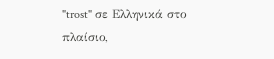"trost" σε Ελληνικά στο πλαίσιο,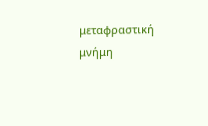μεταφραστική μνήμη